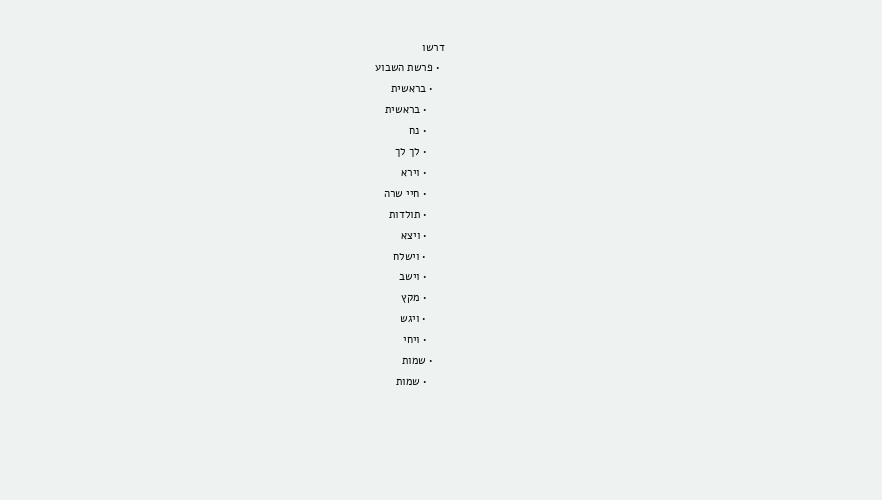דרשו
  • פרשת השבוע
    • בראשית
      • בראשית
      • נח
      • לך לך
      • וירא
      • חיי שרה
      • תולדות
      • ויצא
      • וישלח
      • וישב
      • מקץ
      • ויגש
      • ויחי
    • שמות
      • שמות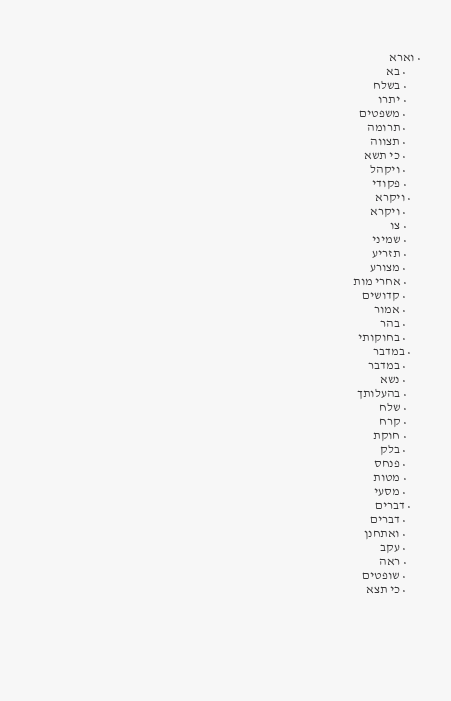• וארא
      • בא
      • בשלח
      • יתרו
      • משפטים
      • תרומה
      • תצווה
      • כי תשא
      • ויקהל
      • פקודי
    • ויקרא
      • ויקרא
      • צו
      • שמיני
      • תזריע
      • מצורע
      • אחרי מות
      • קדושים
      • אמור
      • בהר
      • בחוקותי
    • במדבר
      • במדבר
      • נשא
      • בהעלותך
      • שלח
      • קרח
      • חוקת
      • בלק
      • פנחס
      • מטות
      • מסעי
    • דברים
      • דברים
      • ואתחנן
      • עקב
      • ראה
      • שופטים
      • כי תצא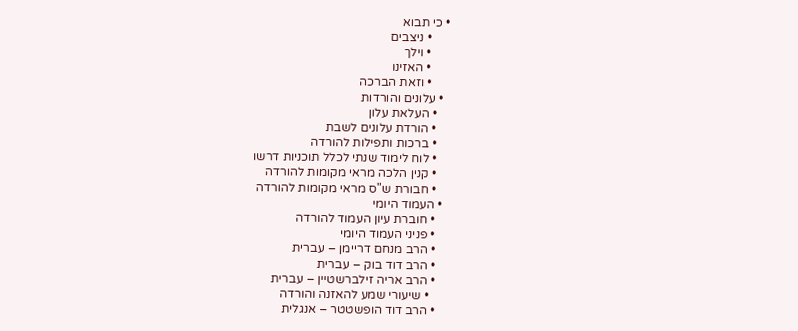• כי תבוא
      • ניצבים
      • וילך
      • האזינו
      • וזאת הברכה
  • עלונים והורדות
    • העלאת עלון
    • הורדת עלונים לשבת
    • ברכות ותפילות להורדה
    • לוח לימוד שנתי לכלל תוכניות דרשו
    • קנין הלכה מראי מקומות להורדה
    • חבורת ש"ס מראי מקומות להורדה
  • העמוד היומי
    • חוברת עיון העמוד להורדה
    • פניני העמוד היומי
    • הרב מנחם דריימן – עברית
    • הרב דוד בוק – עברית
    • הרב אריה זילברשטיין – עברית
      • שיעורי שמע להאזנה והורדה
    • הרב דוד הופשטטר – אנגלית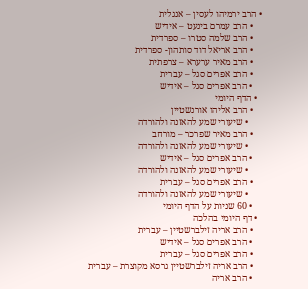• הרב ירמיהו לעסין – אנגלית
    • הרב עמרם בינעט – אידיש
    • הרב שלמה סטרו – ספרדית
    • הרב אריאל דוד סותהון- ספרדית
    • הרב מאיר ערערא – צרפתית
    • הרב אפרים סגל – עברית
    • הרב אפרים סגל – אידיש
  • הדף היומי
    • הרב אליהו אורנשטיין
      • שיעורי שמע להאזנה ולהורדה
    • הרב מאיר שפרכר – מורחב
      • שיעורי שמע להאזנה ולהורדה
    • הרב אפרים סגל – אידיש
      • שיעורי שמע להאזנה ולהורדה
    • הרב אפרים סגל – עברית
      • שיעורי שמע להאזנה ולהורדה
    • 60 שניות על הדף היומי
  • דף היומי בהלכה
    • הרב אריה זילברשטיין – עברית
    • הרב אפרים סגל – אידיש
    • הרב אפרים סגל – עברית
    • הרב אריה זילברשטיין גרסא מקוצרת – עברית
    • הרב אריה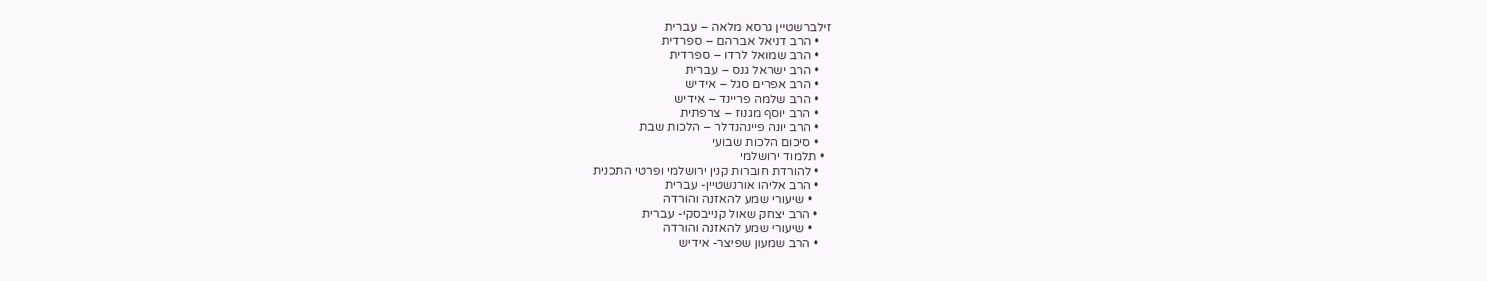זילברשטיין גרסא מלאה – עברית
    • הרב דניאל אברהם – ספרדית
    • הרב שמואל לרדו – ספרדית
    • הרב ישראל גנס – עברית
    • הרב אפרים סגל – אידיש
    • הרב שלמה פריינד – אידיש
    • הרב יוסף מגנוז – צרפתית
    • הרב יונה פיינהנדלר – הלכות שבת
    • סיכום הלכות שבועי
  • תלמוד ירושלמי
    • להורדת חוברות קנין ירושלמי ופרטי התכנית
    • הרב אליהו אורנשטיין- עברית
      • שיעורי שמע להאזנה והורדה
    • הרב יצחק שאול קנייבסקי- עברית
      • שיעורי שמע להאזנה והורדה
    • הרב שמעון שפיצר- אידיש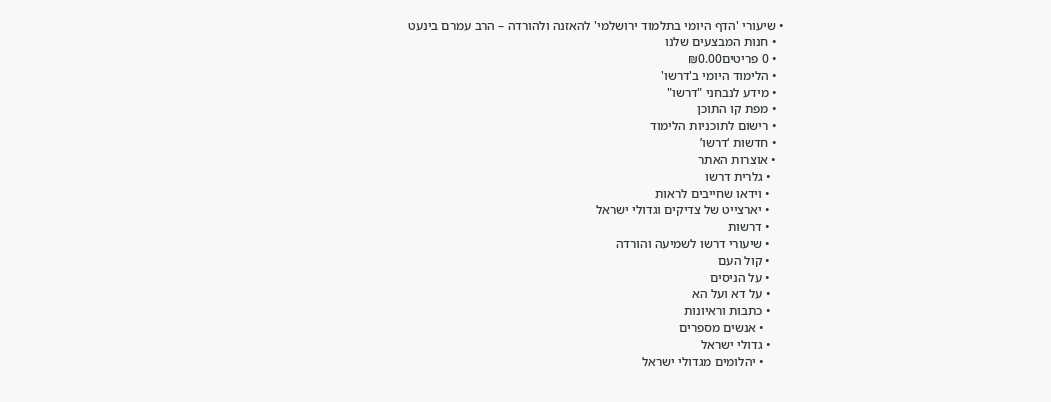• שיעורי 'הדף היומי בתלמוד ירושלמי' להאזנה ולהורדה – הרב עמרם בינעט
  • חנות המבצעים שלנו
  • 0 פריטים₪0.00
  • הלימוד היומי ב'דרשו'
  • מידע לנבחני "דרשו"
  • מפת קו התוכן
  • רישום לתוכניות הלימוד
  • חדשות ‘דרשו’
  • אוצרות האתר
    • גלרית דרשו
    • וידאו שחייבים לראות
    • יארצייט של צדיקים וגדולי ישראל
    • דרשות
    • שיעורי דרשו לשמיעה והורדה
    • קול העם
    • על הניסים
    • על דא ועל הא
    • כתבות וראיונות
      • אנשים מספרים
    • גדולי ישראל
      • יהלומים מגדולי ישראל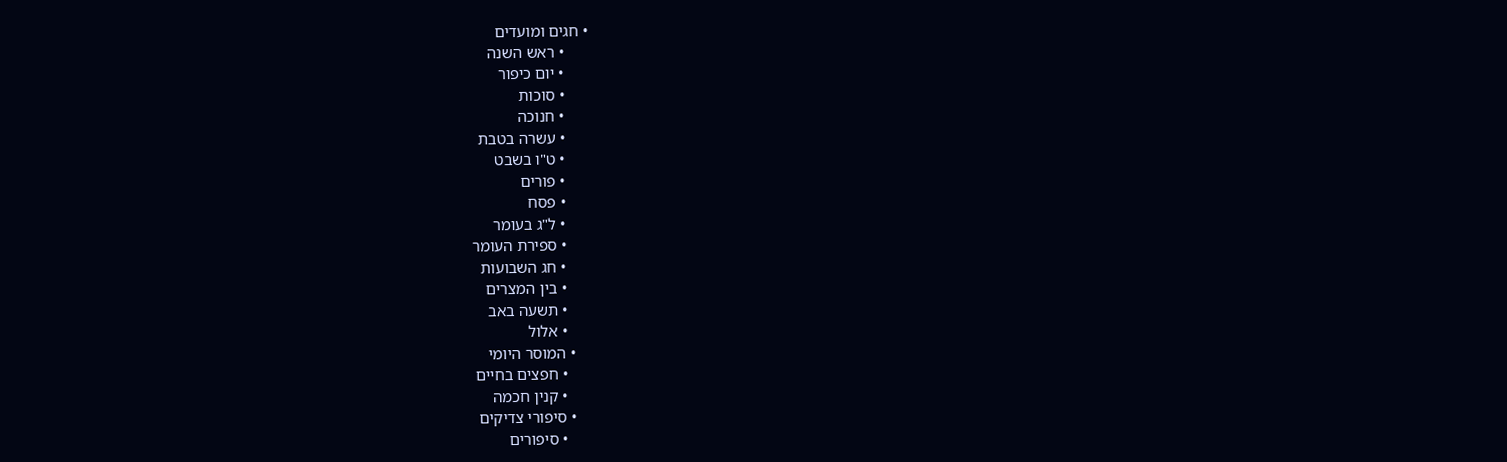• חגים ומועדים
      • ראש השנה
      • יום כיפור
      • סוכות
      • חנוכה
      • עשרה בטבת
      • ט"ו בשבט
      • פורים
      • פסח
      • ל"ג בעומר
      • ספירת העומר
      • חג השבועות
      • בין המצרים
      • תשעה באב
      • אלול
    • המוסר היומי
      • חפצים בחיים
      • קנין חכמה
    • סיפורי צדיקים
      • סיפורים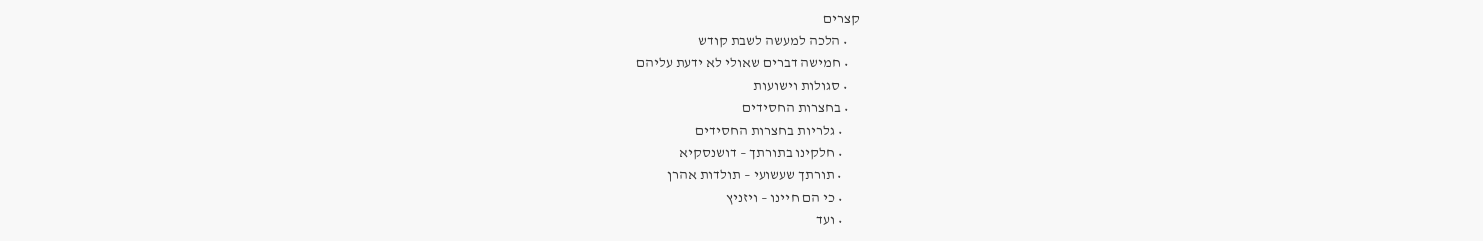קצרים
    • הלכה למעשה לשבת קודש
    • חמישה דברים שאולי לא ידעת עליהם
    • סגולות וישועות
    • בחצרות החסידים
      • גלריות בחצרות החסידים
      • חלקינו בתורתך – דושנסקיא
      • תורתך שעשועי – תולדות אהרן
      • כי הם חיינו – ויזניץ
      • ועד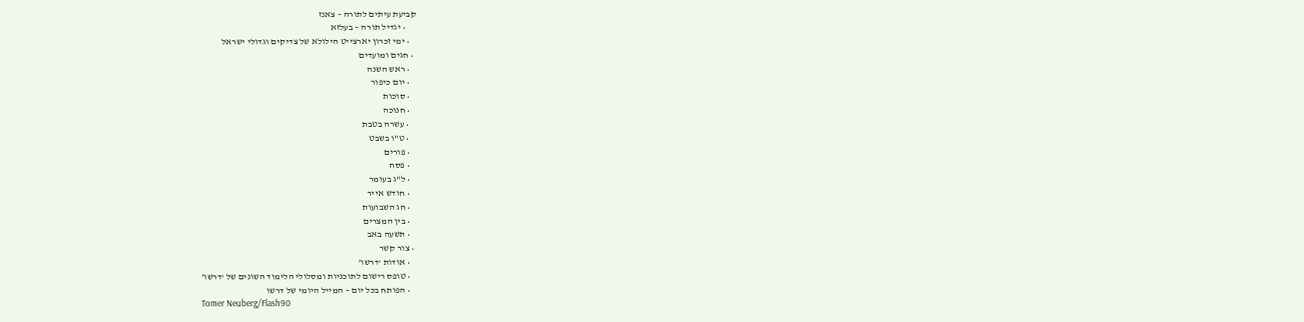קביעת עיתים לתורה – צאנז
      • יגדיל תורה – בעלזא
    • ימי זכרון יארצייט הילולא של צדיקים וגדולי ישראל
  • חגים ומועדים
    • ראש השנה
    • יום כיפור
    • סוכות
    • חנוכה
    • עשרה בטבת
    • ט"ו בשבט
    • פורים
    • פסח
    • ל"ג בעומר
    • חודש אייר
    • חג השבועות
    • בין המצרים
    • תשעה באב
  • צור קשר
    • אודות ‘דרשו’
    • טופס רישום לתוכניות ומסלולי הלימוד השונים של ‘דרשו’
    • הפותח בכל יום – המייל היומי של דרשו
Tomer Neuberg/Flash90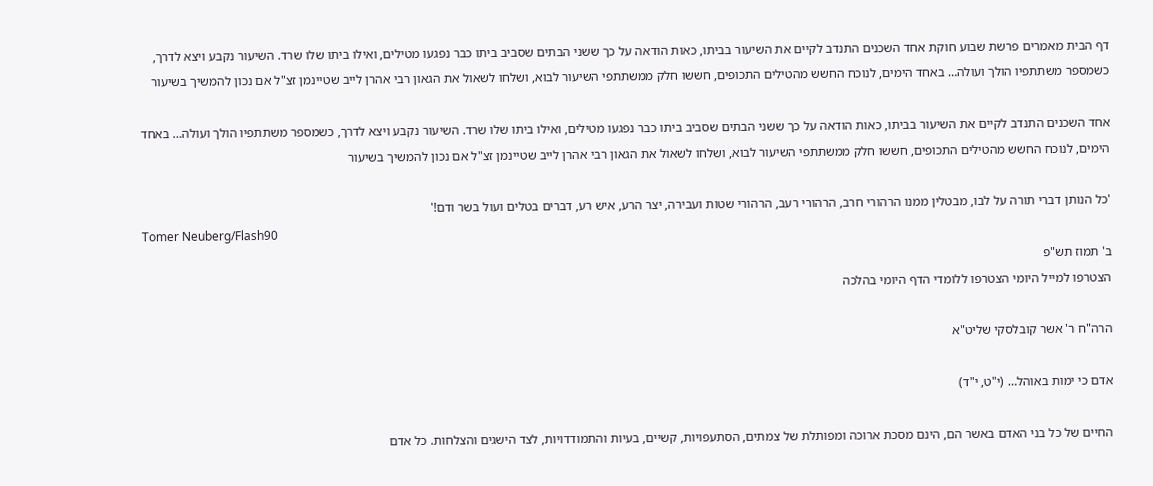דף הבית מאמרים פרשת שבוע חוקת אחד השכנים התנדב לקיים את השיעור בביתו, כאות הודאה על כך ששני הבתים שסביב ביתו כבר נפגעו מטילים, ואילו ביתו שלו שרד. השיעור נקבע ויצא לדרך, כשמספר משתתפיו הולך ועולה… באחד הימים, לנוכח החשש מהטילים התכופים, חששו חלק ממשתתפי השיעור לבוא, ושלחו לשאול את הגאון רבי אהרן לייב שטיינמן זצ"ל אם נכון להמשיך בשיעור

אחד השכנים התנדב לקיים את השיעור בביתו, כאות הודאה על כך ששני הבתים שסביב ביתו כבר נפגעו מטילים, ואילו ביתו שלו שרד. השיעור נקבע ויצא לדרך, כשמספר משתתפיו הולך ועולה… באחד הימים, לנוכח החשש מהטילים התכופים, חששו חלק ממשתתפי השיעור לבוא, ושלחו לשאול את הגאון רבי אהרן לייב שטיינמן זצ"ל אם נכון להמשיך בשיעור

'כל הנותן דברי תורה על לבו, מבטלין ממנו הרהורי חרב, הרהורי רעב, הרהורי שטות ועבירה, יצר הרע, איש רע, דברים בטלים ועול בשר ודם!'
Tomer Neuberg/Flash90
ב' תמוז תש"פ
הצטרפו למייל היומי הצטרפו ללומדי הדף היומי בהלכה

הרה"ח ר' אשר קובלסקי שליט"א

אדם כי ימות באוהל… (י"ט, י"ד)

החיים של כל בני האדם באשר הם, הינם מסכת ארוכה ומפותלת של צמתים, הסתעפויות, קשיים, בעיות והתמודדויות, לצד הישגים והצלחות. כל אדם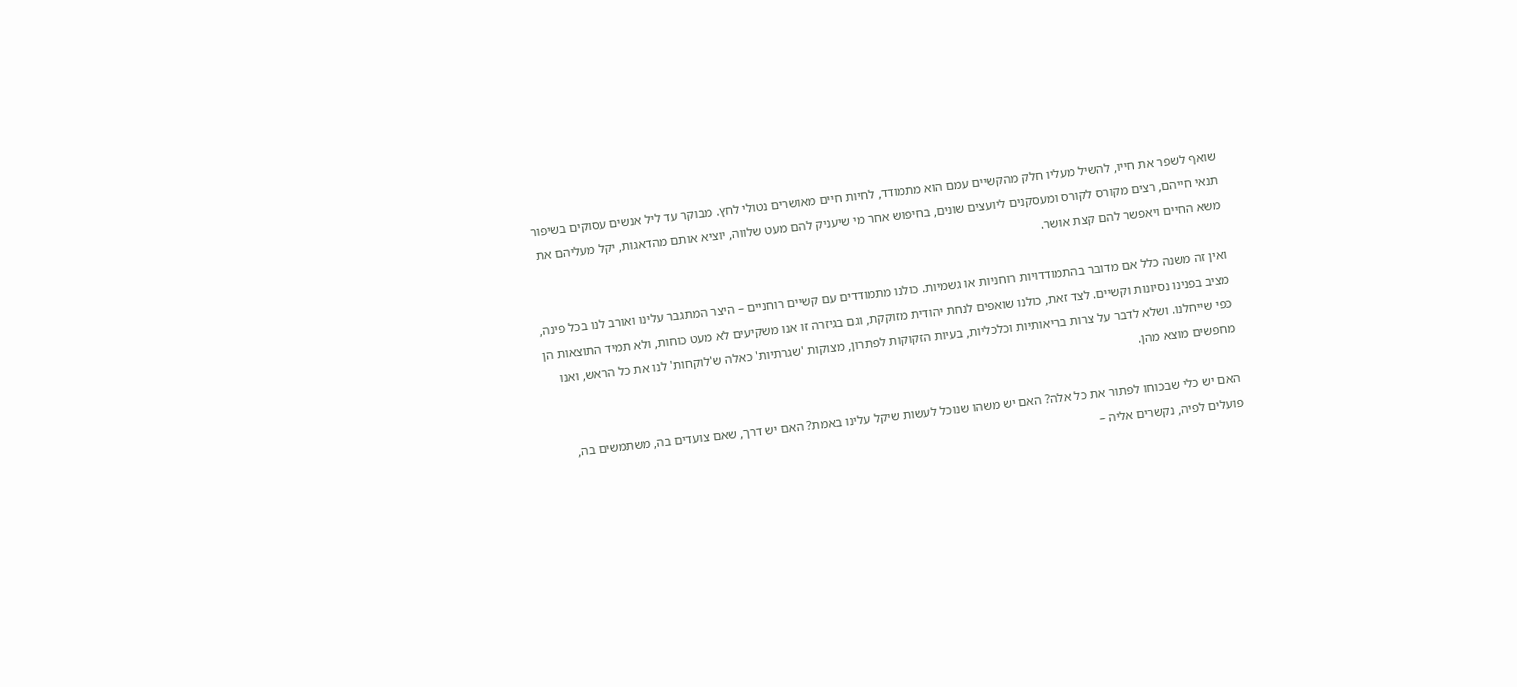שואף לשפר את חייו, להשיל מעליו חלק מהקשיים עמם הוא מתמודד, לחיות חיים מאושרים נטולי לחץ. מבוקר עד ליל אנשים עסוקים בשיפור תנאי חייהם, רצים מקורס לקורס ומעסקנים ליועצים שונים, בחיפוש אחר מי שיעניק להם מעט שלווה, יוציא אותם מהדאגות, יקל מעליהם את משא החיים ויאפשר להם קצת אושר.

ואין זה משנה כלל אם מדובר בהתמודדויות רוחניות או גשמיות. כולנו מתמודדים עם קשיים רוחניים – היצר המתגבר עלינו ואורב לנו בכל פינה, מציב בפנינו נסיונות וקשיים. לצד זאת, כולנו שואפים לנחת יהודית מזוקקת, וגם בגיזרה זו אנו משקיעים לא מעט כוחות, ולא תמיד התוצאות הן כפי שייחלנו. ושלא לדבר על צרות בריאותיות וכלכליות, בעיות הזקוקות לפתרון, מצוקות 'שגרתיות' כאלה ש'לוקחות' לנו את כל הראש, ואנו מחפשים מוצא מהן.

האם יש כלי שבכוחו לפתור את כל אלה? האם יש משהו שנוכל לעשות שיקל עלינו באמת? האם יש דרך, שאם צועדים בה, משתמשים בה, פועלים לפיה, נקשרים אליה –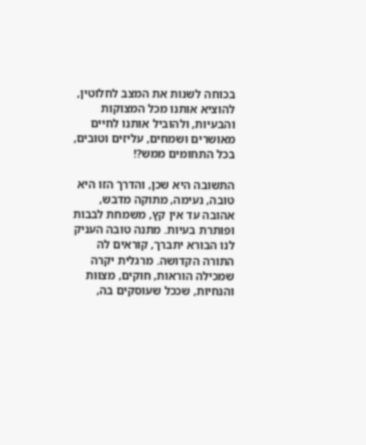בכוחה לשנות את המצב לחלוטין, להוציא אותנו מכל המצוקות והבעיות, ולהוביל אותנו לחיים מאושרים ושמחים, עליזים וטובים, בכל התחומים ממש?!

התשובה היא שכן, והדרך הזו היא טובה, נעימה, מתוקה מדבש, אהובה עד אין קץ, משמחת לבבות ופותרת בעיות. מתנה טובה העניק לנו הבורא יתברך, קוראים לה התורה הקדושה. מרגלית יקרה שמכילה הוראות, חוקים, מצוות והנחיות, שככל שעוסקים בה,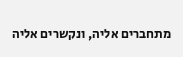מתחברים אליה, ונקשרים אליה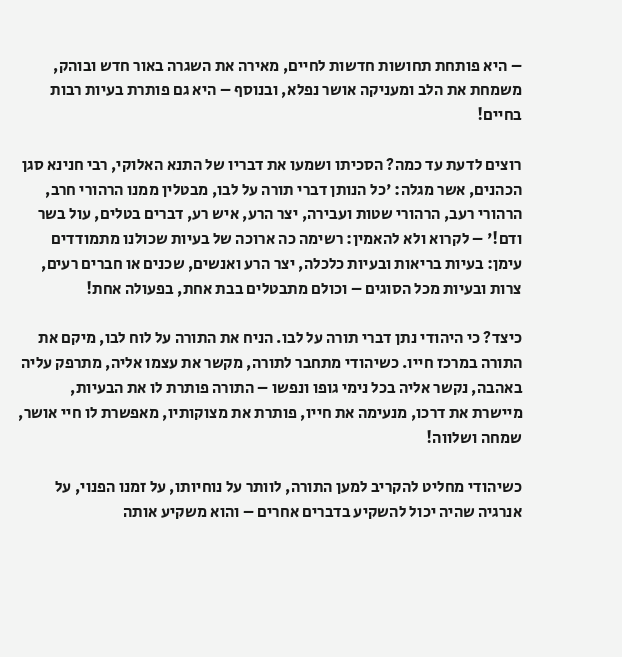– היא פותחת תחושות חדשות לחיים, מאירה את השגרה באור חדש ובוהק, משמחת את הלב ומעניקה אושר נפלא, ובנוסף – היא גם פותרת בעיות רבות בחיים!

רוצים לדעת עד כמה? הסכיתו ושמעו את דבריו של התנא האלוקי, רבי חנינא סגן הכהנים, אשר מגלה: 'כל הנותן דברי תורה על לבו, מבטלין ממנו הרהורי חרב, הרהורי רעב, הרהורי שטות ועבירה, יצר הרע, איש רע, דברים בטלים, עול בשר ודם!' – לקרוא ולא להאמין: רשימה כה ארוכה של בעיות שכולנו מתמודדים עימן: בעיות בריאות ובעיות כלכלה, יצר הרע ואנשים, שכנים או חברים רעים, צרות ובעיות מכל הסוגים – וכולם מתבטלים בבת אחת, בפעולה אחת!

כיצד? כי היהודי נתן דברי תורה על לבו. הניח את התורה על לוח לבו, מיקם את התורה במרכז חייו. כשיהודי מתחבר לתורה, מקשר את עצמו אליה, מתרפק עליה באהבה, נקשר אליה בכל נימי גופו ונפשו – התורה פותרת לו את הבעיות, מיישרת את דרכו, מנעימה את חייו, פותרת את מצוקותיו, מאפשרת לו חיי אושר, שמחה ושלווה!

כשיהודי מחליט להקריב למען התורה, לוותר על נוחיותו, על זמנו הפנוי, על אנרגיה שהיה יכול להשקיע בדברים אחרים – והוא משקיע אותה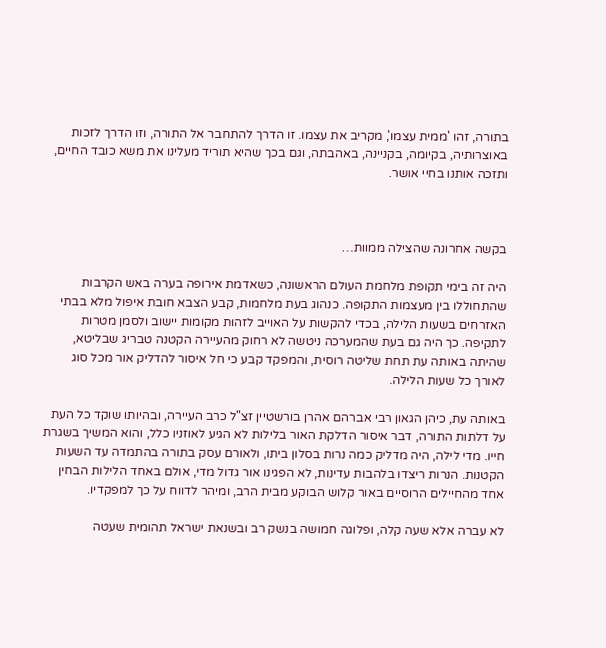בתורה, זהו 'ממית עצמו', מקריב את עצמו. זו הדרך להתחבר אל התורה, וזו הדרך לזכות באוצרותיה, בקיומה, בקניינה, באהבתה, וגם בכך שהיא תוריד מעלינו את משא כובד החיים, ותזכה אותנו בחיי אושר.



בקשה אחרונה שהצילה ממוות…

היה זה בימי תקופת מלחמת העולם הראשונה, כשאדמת אירופה בערה באש הקרבות שהתחוללו בין מעצמות התקופה. כנהוג בעת מלחמות, קבע הצבא חובת איפול מלא בבתי האזרחים בשעות הלילה, בכדי להקשות על האוייב לזהות מקומות יישוב ולסמן מטרות לתקיפה. כך היה גם בעת שהמערכה ניטשה לא רחוק מהעיירה הקטנה טבריג שבליטא, שהיתה באותה עת תחת שליטה רוסית, והמפקד קבע כי חל איסור להדליק אור מכל סוג לאורך כל שעות הלילה.

באותה עת, כיהן הגאון רבי אברהם אהרן בורשטיין זצ"ל כרב העיירה, ובהיותו שוקד כל העת על דלתות התורה, דבר איסור הדלקת האור בלילות לא הגיע לאוזניו כלל, והוא המשיך בשגרת חייו. מדי לילה, היה מדליק כמה נרות בסלון ביתו, ולאורם עסק בתורה בהתמדה עד השעות הקטנות. הנרות ריצדו בלהבות עדינות, לא הפגינו אור גדול מדי, אולם באחד הלילות הבחין אחד מהחיילים הרוסיים באור קלוש הבוקע מבית הרב, ומיהר לדווח על כך למפקדיו.

לא עברה אלא שעה קלה, ופלוגה חמושה בנשק רב ובשנאת ישראל תהומית שעטה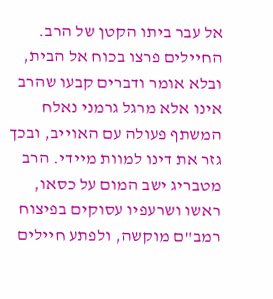אל עבר ביתו הקטן של הרב. החיילים פרצו בכוח אל הבית, ובלא אומר ודברים קבעו שהרב אינו אלא מרגל גרמני נאלח המשתף פעולה עם האוייב, ובכך גזר את דינו למוות מיידי. הרב מטבריג ישב המום על כסאו, ראשו ושרעפיו עסוקים בפיצוח רמב"ם מוקשה, ולפתע חיילים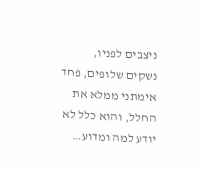ניצבים לפניו, נשקים שלופים, פחד אימתני ממלא את החלל, והוא כלל לא יודע למה ומדוע…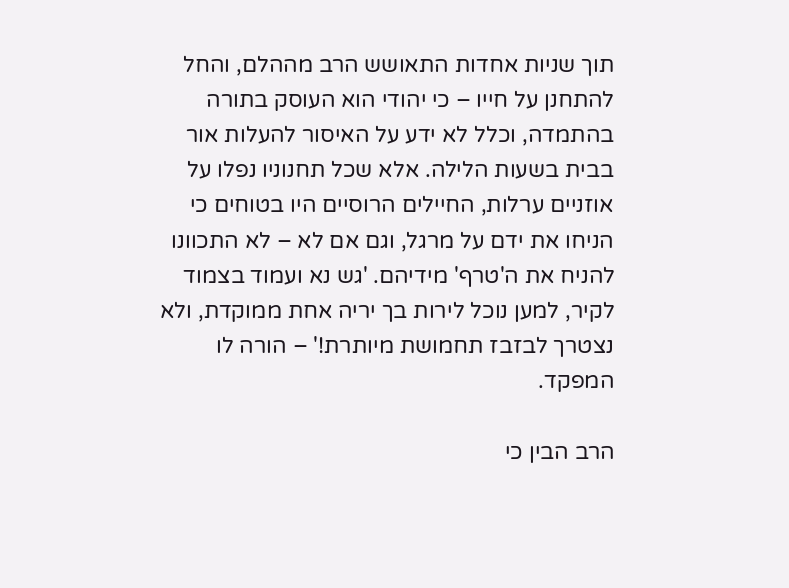תוך שניות אחדות התאושש הרב מההלם, והחל להתחנן על חייו – כי יהודי הוא העוסק בתורה בהתמדה, וכלל לא ידע על האיסור להעלות אור בבית בשעות הלילה. אלא שכל תחנוניו נפלו על אוזניים ערלות, החיילים הרוסיים היו בטוחים כי הניחו את ידם על מרגל, וגם אם לא – לא התכוונו להניח את ה'טרף' מידיהם. 'גש נא ועמוד בצמוד לקיר, למען נוכל לירות בך יריה אחת ממוקדת, ולא נצטרך לבזבז תחמושת מיותרת!' – הורה לו המפקד.

הרב הבין כי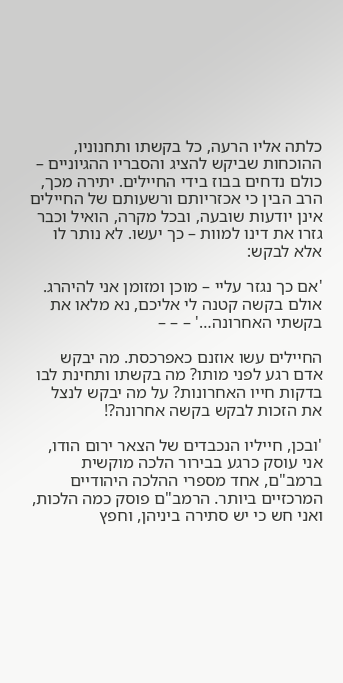כלתה אליו הרעה, כל בקשתו ותחנוניו, ההוכחות שביקש להציג והסבריו ההגיוניים – כולם נדחים בבוז בידי החיילים. יתירה מכך, הרב הבין כי אכזריותם ורשעותם של החיילים אינן יודעות שובעה, ובכל מקרה, הואיל וכבר גזרו את דינו למוות – כך יעשו. לא נותר לו אלא לבקש:

'אם כך נגזר עליי – מוכן ומזומן אני להיהרג. אולם בקשה קטנה לי אליכם, נא מלאו את בקשתי האחרונה…' – – –

החיילים עשו אוזנם כאפרכסת. מה יבקש אדם רגע לפני מותו? מה בקשתו ותחינת לבו בדקות חייו האחרונות? על מה יבקש לנצל את הזכות לבקש בקשה אחרונה?!

'ובכן, חייליו הנכבדים של הצאר ירום הודו, אני עוסק כרגע בבירור הלכה מוקשית ברמב"ם, אחד מספרי ההלכה היהודיים המרכזיים ביותר. הרמב"ם פוסק כמה הלכות, ואני חש כי יש סתירה ביניהן, וחפץ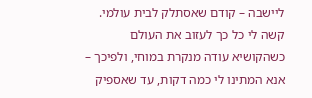ליישבה – קודם שאסתלק לבית עולמי. קשה לי כל כך לעזוב את העולם כשהקושיא עודה מנקרת במוחי, ולפיכך – אנא המתינו לי כמה דקות, עד שאספיק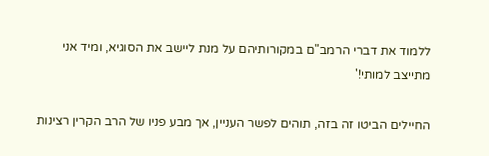ללמוד את דברי הרמב"ם במקורותיהם על מנת ליישב את הסוגיא, ומיד אני מתייצב למותי!'

החיילים הביטו זה בזה, תוהים לפשר העניין, אך מבע פניו של הרב הקרין רצינות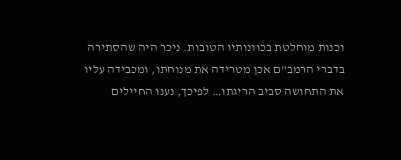וכנות מוחלטת בכוונותיו הטובות. ניכר היה שהסתירה בדברי הרמב"ם אכן מטרידה את מנוחתו, ומכבידה עליו את התחושה סביב הריגתו… לפיכך, נענו החיילים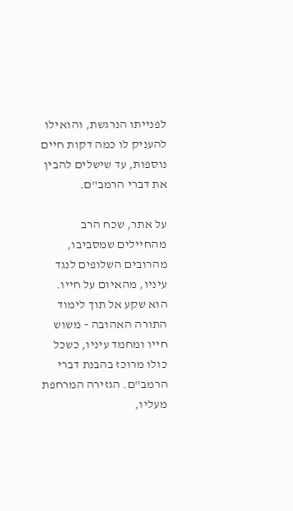לפנייתו הנרגשת, והואילו להעניק לו כמה דקות חיים נוספות, עד שישלים להבין את דברי הרמב"ם.

על אתר, שכח הרב מהחיילים שמסביבו, מהרובים השלופים לנגד עיניו, מהאיום על חייו. הוא שקע אל תוך לימוד התורה האהובה – משוש חייו ומחמד עיניו, כשכל כולו מרוכז בהבנת דברי הרמב"ם. הגזירה המרחפת מעליו,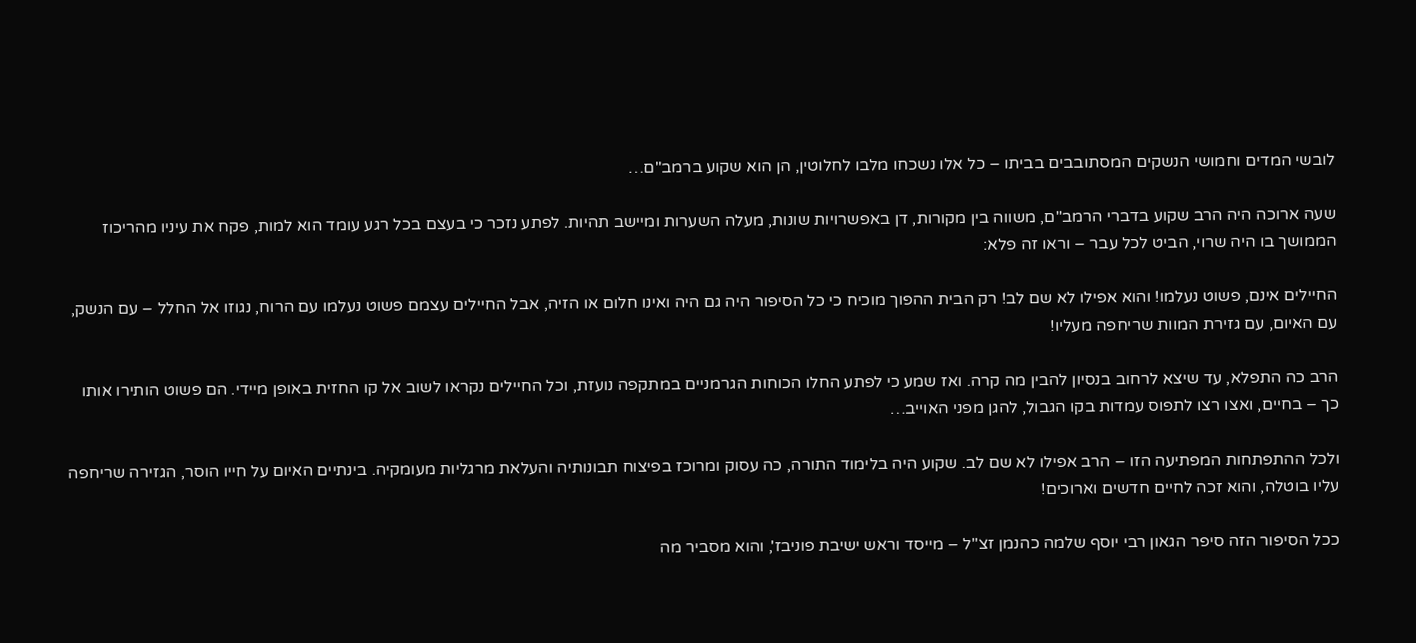לובשי המדים וחמושי הנשקים המסתובבים בביתו – כל אלו נשכחו מלבו לחלוטין, הן הוא שקוע ברמב"ם…

שעה ארוכה היה הרב שקוע בדברי הרמב"ם, משווה בין מקורות, דן באפשרויות שונות, מעלה השערות ומיישב תהיות. לפתע נזכר כי בעצם בכל רגע עומד הוא למות, פקח את עיניו מהריכוז הממושך בו היה שרוי, הביט לכל עבר – וראו זה פלא:

החיילים אינם, פשוט נעלמו! והוא אפילו לא שם לב! רק הבית ההפוך מוכיח כי כל הסיפור היה גם היה ואינו חלום או הזיה, אבל החיילים עצמם פשוט נעלמו עם הרוח, נגוזו אל החלל – עם הנשק, עם האיום, עם גזירת המוות שריחפה מעליו!

הרב כה התפלא, עד שיצא לרחוב בנסיון להבין מה קרה. ואז שמע כי לפתע החלו הכוחות הגרמניים במתקפה נועזת, וכל החיילים נקראו לשוב אל קו החזית באופן מיידי. הם פשוט הותירו אותו כך – בחיים, ואצו רצו לתפוס עמדות בקו הגבול, להגן מפני האוייב…

ולכל ההתפתחות המפתיעה הזו – הרב אפילו לא שם לב. שקוע היה בלימוד התורה, כה עסוק ומרוכז בפיצוח תבונותיה והעלאת מרגליות מעומקיה. בינתיים האיום על חייו הוסר, הגזירה שריחפה עליו בוטלה, והוא זכה לחיים חדשים וארוכים!

ככל הסיפור הזה סיפר הגאון רבי יוסף שלמה כהנמן זצ"ל – מייסד וראש ישיבת פוניבז', והוא מסביר מה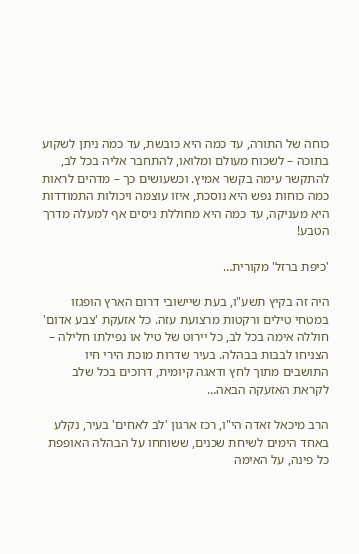כוחה של התורה, עד כמה היא כובשת, עד כמה ניתן לשקוע בתוכה – לשכוח מעולם ומלואו, להתחבר אליה בכל לב, להתקשר עימה בקשר אמיץ. וכשעושים כך – מדהים לראות כמה כוחות נפש היא נוסכת, איזו עוצמה ויכולות התמודדות היא מעניקה, עד כמה היא מחוללת ניסים אף למעלה מדרך הטבע!

'כיפת ברזל' מקורית…

היה זה בקיץ תשע"ו, בעת שיישובי דרום הארץ הופגזו במטחי טילים ורקטות מרצועת עזה. כל אזעקת 'צבע אדום' חוללה אימה בכל לב, כל יירוט של טיל או נפילתו חלילה – הצניחו לבבות בבהלה. בעיר שדרות מוכת הירי חיו התושבים מתוך לחץ ודאגה קיומית, דרוכים בכל שלב לקראת האזעקה הבאה…

הרב מיכאל זאדה הי"ו, רכז ארגון 'לב לאחים' בעיר, נקלע באחד הימים לשיחת שכנים, ששוחחו על הבהלה האופפת כל פינה, על האימה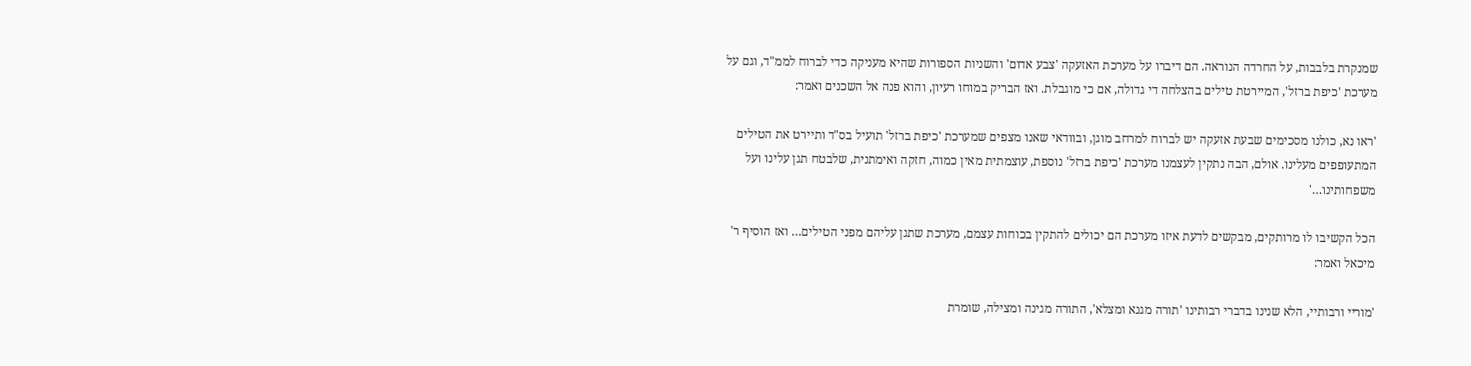שמנקרת בלבבות, על החרדה הנוראה. הם דיברו על מערכת האזעקה 'צבע אדום' והשניות הספורות שהיא מעניקה כדי לברוח לממ"ד, וגם על מערכת 'כיפת ברזל', המיירטת טילים בהצלחה די גדולה, אם כי מוגבלת. ואז הבריק במוחו רעיון, והוא פנה אל השכנים ואמר:

'ראו נא, כולנו מסכימים שבעת אזעקה יש לברוח למרחב מוגן, ובוודאי שאנו מצפים שמערכת 'כיפת ברזל' תועיל בס"ד ותיירט את הטילים המתעופפים מעלינו. אולם, הבה נתקין לעצמנו מערכת 'כיפת ברזל' נוספת, עוצמתית מאין כמוה, חזקה ואימתנית, שלבטח תגן עלינו ועל משפחותינו…'

הכל הקשיבו לו מרותקים, מבקשים לדעת איזו מערכת הם יכולים להתקין בכוחות עצמם, מערכת שתגן עליהם מפני הטילים… ואז הוסיף ר' מיכאל ואמר:

'מוריי ורבותיי, הלא שנינו בדברי רבותינו 'תורה מגנא ומצלא', התורה מגינה ומצילה, שומרת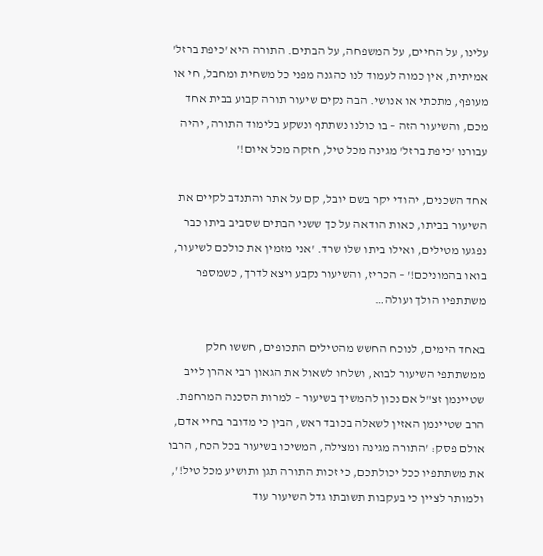עלינו, על החיים, על המשפחה, על הבתים. התורה היא 'כיפת ברזל' אמיתית, אין כמוה לעמוד לנו כהגנה מפני כל משחית ומחבל, חי או מעופף, מתכתי או אנושי. הבה נקים שיעור תורה קבוע בבית אחד מכם, והשיעור הזה – בו כולנו נשתתף ונשקע בלימוד התורה, יהיה עבורנו 'כיפת ברזל' מגינה מכל טיל, חזקה מכל איום!'

אחד השכנים, יהודי יקר בשם יובל, קם על אתר והתנדב לקיים את השיעור בביתו, כאות הודאה על כך ששני הבתים שסביב ביתו כבר נפגעו מטילים, ואילו ביתו שלו שרד. 'אני מזמין את כולכם לשיעור, בואו בהמוניכם!' – הכריז, והשיעור נקבע ויצא לדרך, כשמספר משתתפיו הולך ועולה…

באחד הימים, לנוכח החשש מהטילים התכופים, חששו חלק ממשתתפי השיעור לבוא, ושלחו לשאול את הגאון רבי אהרן לייב שטיינמן זצ"ל אם נכון להמשיך בשיעור – למרות הסכנה המרחפת. הרב שטיינמן האזין לשאלה בכובד ראש, הבין כי מדובר בחיי אדם, אולם פסק: 'התורה מגינה ומצילה, המשיכו בשיעור בכל הכח, הרבו את משתתפיו ככל יכולתכם, כי זכות התורה תגן ותושיע מכל טיל!', ולמותר לציין כי בעקבות תשובתו גדל השיעור עוד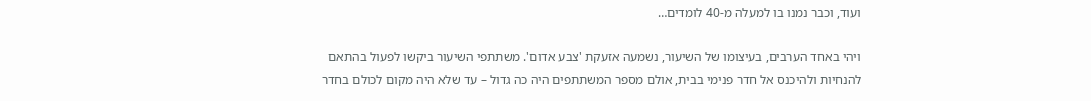ועוד, וכבר נמנו בו למעלה מ-40 לומדים…

ויהי באחד הערבים, בעיצומו של השיעור, נשמעה אזעקת 'צבע אדום'. משתתפי השיעור ביקשו לפעול בהתאם להנחיות ולהיכנס אל חדר פנימי בבית, אולם מספר המשתתפים היה כה גדול – עד שלא היה מקום לכולם בחדר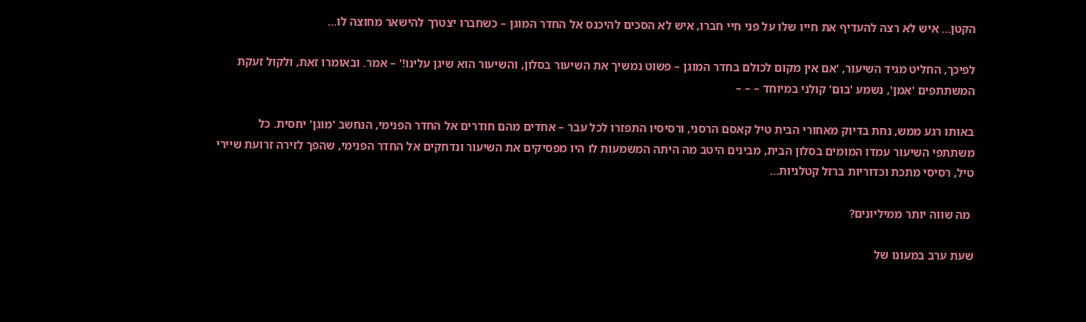הקטן… איש לא רצה להעדיף את חייו שלו על פני חיי חברו, איש לא הסכים להיכנס אל החדר המוגן – כשחברו יצטרך להישאר מחוצה לו…

לפיכך, החליט מגיד השיעור, 'אם אין מקום לכולם בחדר המוגן – פשוט נמשיך את השיעור בסלון, והשיעור הוא שיגן עלינו!' – אמר. ובאומרו זאת, ולקול זעקת המשתתפים 'אמן', נשמע 'בום' קולני במיוחד – – –

באותו רגע ממש, נחת בדיוק מאחורי הבית טיל קאסם הרסני, ורסיסיו התפזרו לכל עבר – אחדים מהם חודרים אל החדר הפנימי, הנחשב 'מוגן' יחסית. כל משתתפי השיעור עמדו המומים בסלון הבית, מבינים היטב מה היתה המשמעות לו היו מפסיקים את השיעור ונדחקים אל החדר הפנימי, שהפך לזירה זרועת שיירי טיל, רסיסי מתכת וכדוריות ברזל קטלניות…

 מה שווה יותר ממיליונים?

שעת ערב במעונו של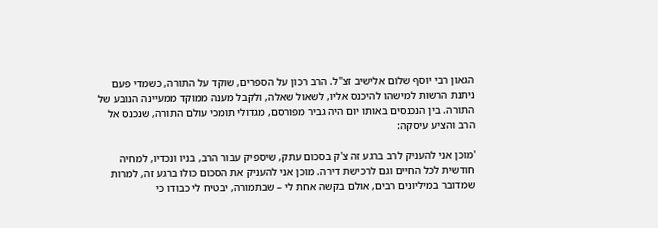הגאון רבי יוסף שלום אלישיב זצ"ל. הרב רכון על הספרים, שוקד על התורה, כשמדי פעם ניתנת הרשות למישהו להיכנס אליו, לשאול שאלה, ולקבל מענה ממוקד ממעיינה הנובע של התורה. בין הנכנסים באותו יום היה גביר מפורסם, מגדולי תומכי עולם התורה, שנכנס אל הרב והציע עיסקה:

'מוכן אני להעניק לרב ברגע זה צ'ק בסכום עתק, שיספיק עבור הרב, בניו ונכדיו, למחיה חודשית לכל החיים וגם לרכישת דירה. מוכן אני להעניק את הסכום כולו ברגע זה, למרות שמדובר במיליונים רבים, אולם בקשה אחת לי – שבתמורה, יבטיח לי כבודו כי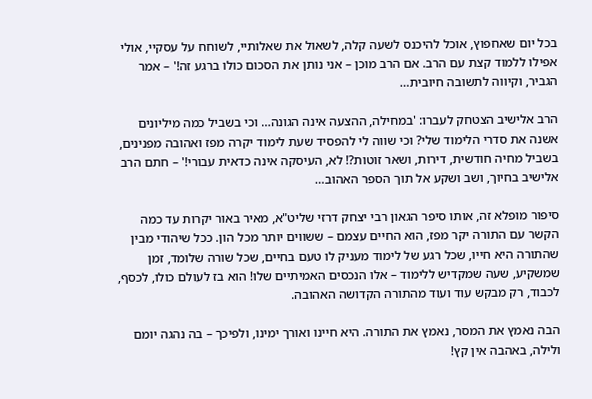בכל יום שאחפוץ, אוכל להיכנס לשעה קלה, לשאול את שאלותיי, לשוחח על עסקיי, אולי אפילו ללמוד קצת עם הרב. אם הרב מוכן – אני נותן את הסכום כולו ברגע זה!' – אמר הגביר, וקיווה לתשובה חיובית…

הרב אלישיב הצטחק לעברו: 'במחילה, ההצעה אינה הגונה… וכי בשביל כמה מיליונים אשנה את סדרי הלימוד שלי? וכי שווה לי להפסיד שעת לימוד יקרה מפז ואהובה מפנינים, בשביל מחיה חודשית, דירות, ושאר זוטות?! לא, העיסקה אינה כדאית עבורי!' – חתם הרב אלישיב בחיוך, ושב ושקע אל תוך הספר האהוב…

סיפור מופלא זה, אותו סיפר הגאון רבי יצחק דרזי שליט"א, מאיר באור יקרות עד כמה הקשר עם התורה יקר מפז, הוא החיים עצמם – ששווים יותר מכל הון. ככל שיהודי מבין שהתורה היא חייו, שכל רגע של לימוד מעניק לו טעם בחיים, שכל שורה שלומד, זמן שמשקיע, שעה שמקדיש ללימוד – אלו הנכסים האמיתיים שלו! הוא בז לעולם כולו, לכסף, לכבוד, רק מבקש עוד ועוד מהתורה הקדושה האהובה.

הבה נאמץ את המסר, נאמץ את התורה. היא חיינו ואורך ימינו, ולפיכך – בה נהגה יומם ולילה, באהבה אין קץ!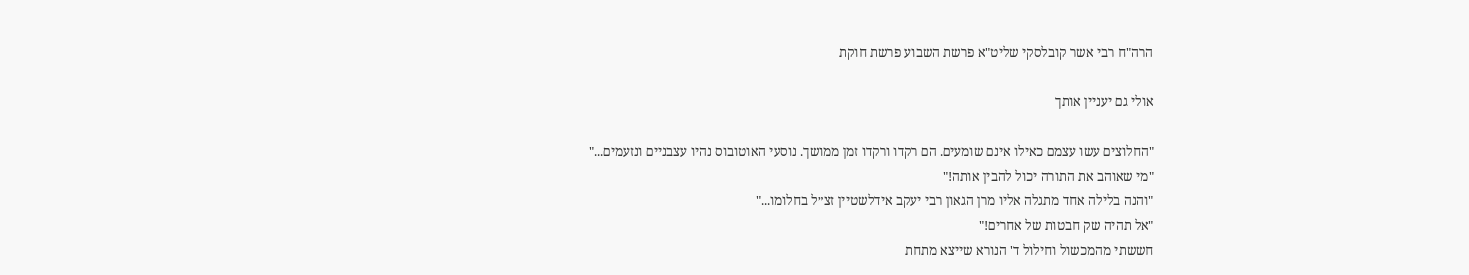הרה"ח רבי אשר קובלסקי שליט"א פרשת השבוע פרשת חוקת

אולי גם יעניין אותך

"החלוצים עשו עצמם כאילו אינם שומעים. הם רקדו ורקדו זמן ממושך. נוסעי האוטובוס נהיו עצבניים ונזעמים..."
"מי שאוהב את התורה יכול להבין אותה!"
"והנה בלילה אחד מתגלה אליו מרן הגאון רבי יעקב אידלשטיין זצ״ל בחלומו..."
"אל תהיה שק חבטות של אחרים!"
חששתי מהמכשול וחילול ד' הנורא שייצא מתחת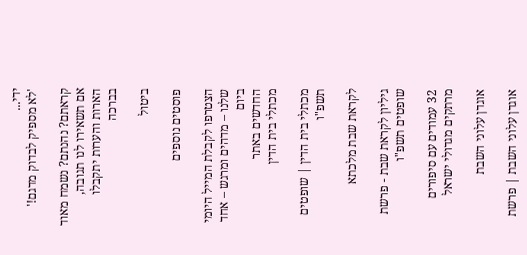ידי...
'לא מספיק לבדוק מדגם!'

קראתם? נהנתם? נשמח מאוד אם תשאירו לנו תגובה, הארות והערות יתקבלו בברכה

ביטול

פוסטים נוספים

הצטרפו לקבלת המייל היומי שלנו – מדהים ומרגש – אחד ביום
החדשים באתר
מכתלי בית הדין

מכתלי בית הדין | שופטים תשפ"ו

לקראת שבת מלכתא

גיליון לקראת שבת - פרשת שופטים תשפ"ו

32 עמודים עם סיפורים מרתקים מגדולי ישראל

אוגדן עלוני השבת

אוגדן עלוני השבת | פרשת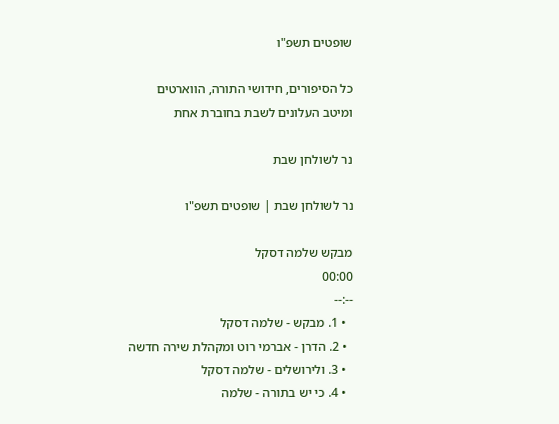שופטים תשפ"ו

כל הסיפורים, חידושי התורה, הווארטים ומיטב העלונים לשבת בחוברת אחת

נר לשולחן שבת

נר לשולחן שבת | שופטים תשפ"ו

מבקש שלמה דסקל
00:00
--:--
  • 1. מבקש - שלמה דסקל
  • 2. הדרן - אברמי רוט ומקהלת שירה חדשה
  • 3. ולירושלים - שלמה דסקל
  • 4. כי יש בתורה - שלמה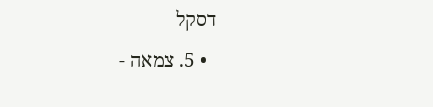דסקל
  • 5. צמאה -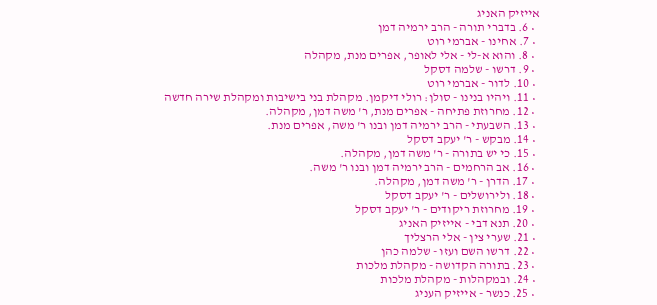אייזיק האניג
  • 6. בדברי תורה - הרב ירמיה דמן
  • 7. אחינו - אברמי רוט
  • 8. והוא א-לי - אלי לאופר, אפרים מנת, מקהלה
  • 9. דרשו - שלמה דסקל
  • 10. לדור - אברמי רוט
  • 11. ויהיו בנינו - סולן: רולי דיקמן. מקהלת בני בישיבות ומקהלת שירה חדשה
  • 12. מחרוזת פתיחה - אפרים מנת, ר' משה דמן, מקהלה.
  • 13. השבעתי - הרב ירמיה דמן ובנו ר' משה, אפרים מנת.
  • 14. מבקש - ר' יעקב דסקל
  • 15. כי יש בתורה - ר' משה דמן, מקהלה.
  • 16. אב הרחמים - הרב ירמיה דמן ובנו ר' משה.
  • 17. הדרן - ר' משה דמן, מקהלה.
  • 18. ולירושלים - ר' יעקב דסקל
  • 19. מחרוזת ריקודים - ר' יעקב דסקל
  • 20. תנא דבי - אייזיק האניג
  • 21. שערי צין - אלי הרצליך
  • 22. דרשו השם ועזו - שלמה כהן
  • 23. בתורה הקדושה - מקהלת מלכות
  • 24. ובמקהלות - מקהלת מלכות
  • 25. כנשר - אייזיק העניג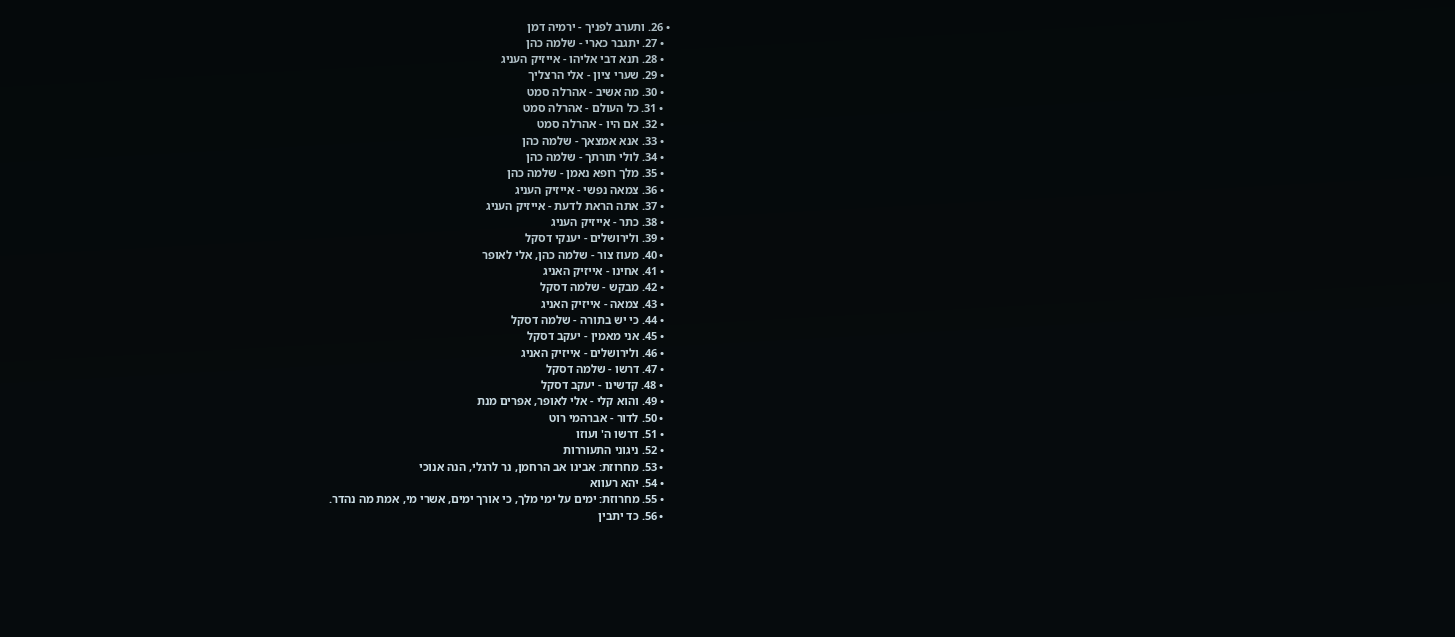• 26. ותערב לפניך - ירמיה דמן
  • 27. יתגבר כארי - שלמה כהן
  • 28. תנא דבי אליהו - אייזיק העניג
  • 29. שערי ציון - אלי הרצליך
  • 30. מה אשיב - אהרלה סמט
  • 31. כל העולם - אהרלה סמט
  • 32. אם היו - אהרלה סמט
  • 33. אנא אמצאך - שלמה כהן
  • 34. לולי תורתך - שלמה כהן
  • 35. מלך רופא נאמן - שלמה כהן
  • 36. צמאה נפשי - אייזיק העניג
  • 37. אתה הראת לדעת - אייזיק העניג
  • 38. כתר - אייזיק העניג
  • 39. ולירושלים - יענקי דסקל
  • 40. מעוז צור - שלמה כהן, אלי לאופר
  • 41. אחינו - אייזיק האניג
  • 42. מבקש - שלמה דסקל
  • 43. צמאה - אייזיק האניג
  • 44. כי יש בתורה - שלמה דסקל
  • 45. אני מאמין - יעקב דסקל
  • 46. ולירושלים - אייזיק האניג
  • 47. דרשו - שלמה דסקל
  • 48. קדשינו - יעקב דסקל
  • 49. והוא קלי - אלי לאופר, אפרים מנת
  • 50. לדור - אברהמי רוט
  • 51. דרשו ה' ועוזו
  • 52. ניגוני התעוררות
  • 53. מחרוזת: אבינו אב הרחמן, נר לרגלי, הנה אנוכי
  • 54. יהא רעווא
  • 55. מחרוזת: ימים על ימי מלך, כי אורך ימים, אשרי מי, אמת מה נהדר.
  • 56. כד יתבין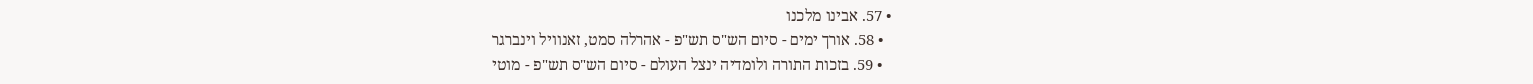• 57. אבינו מלכנו
  • 58. אורך ימים - סיום הש"ס תש"פ - אהרלה סמט, זאנוויל וינברגר
  • 59. בזכות התורה ולומדיה ינצל העולם - סיום הש"ס תש"פ - מוטי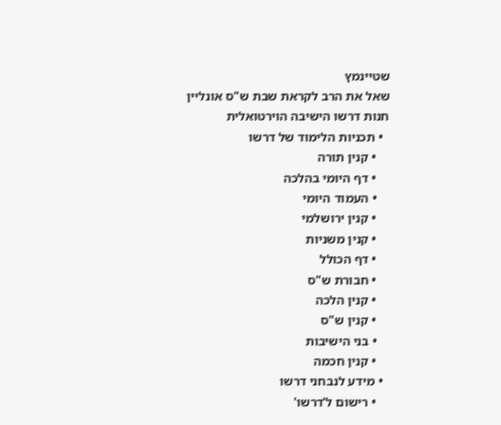שטיינמץ
שאל את הרב לקראת שבת ש"ס אונליין חנות דרשו הישיבה הוירטואלית
  • תכניות הלימוד של דרשו
    • קנין תורה
    • דף היומי בהלכה
    • העמוד היומי
    • קנין ירושלמי
    • קנין משניות
    • דף הכולל
    • חבורת ש"ס
    • קנין הלכה
    • קנין ש"ס
    • בני הישיבות
    • קנין חכמה
  • מידע לנבחני דרשו
    • רישום ל'דרשו'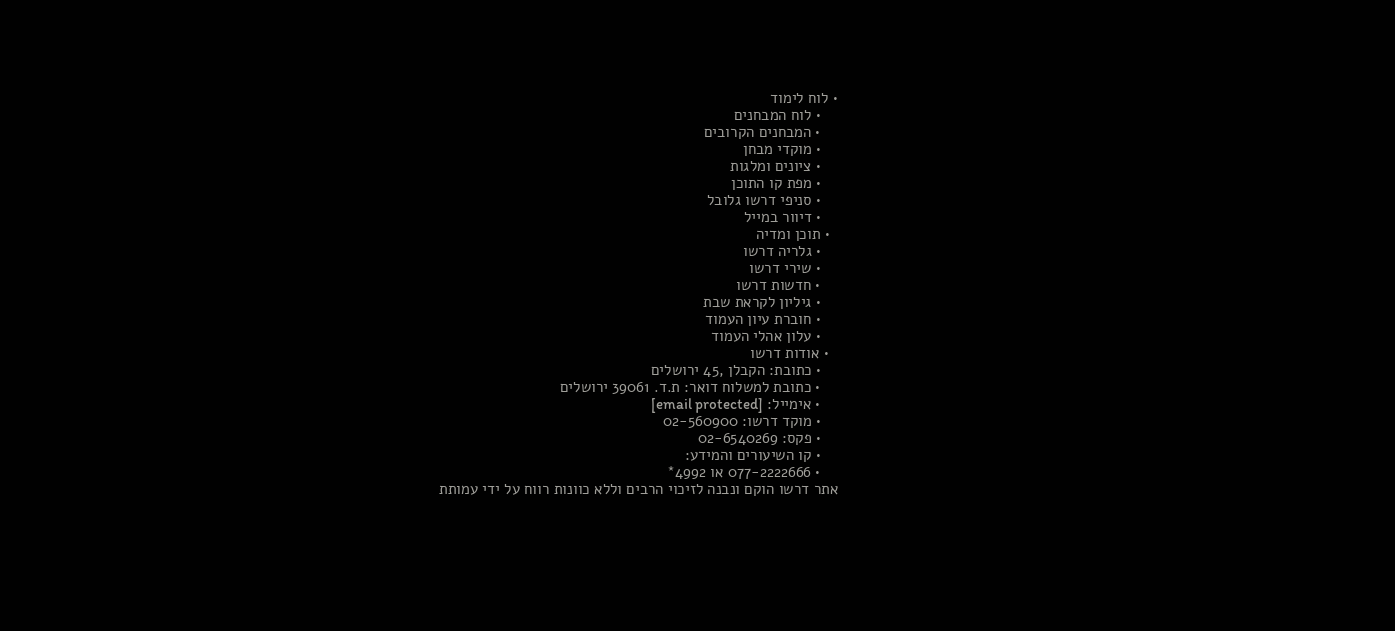• לוח לימוד
    • לוח המבחנים
    • המבחנים הקרובים
    • מוקדי מבחן
    • ציונים ומלגות
    • מפת קו התוכן
    • סניפי דרשו גלובל
    • דיוור במייל
  • תוכן ומדיה
    • גלריה דרשו
    • שירי דרשו
    • חדשות דרשו
    • גיליון לקראת שבת
    • חוברת עיון העמוד
    • עלון אהלי העמוד
  • אודות דרשו
    • כתובת: הקבלן ,45 ירושלים
    • כתובת למשלוח דואר: ת.ד. 39061 ירושלים
    • אימייל: [email protected]
    • מוקד דרשו: 02-560900
    • פקס: 02-6540269
    • קו השיעורים והמידע:
    • 077-2222666 או 4992*
אתר דרשו הוקם ונבנה לזיכוי הרבים וללא כוונות רווח על ידי עמותת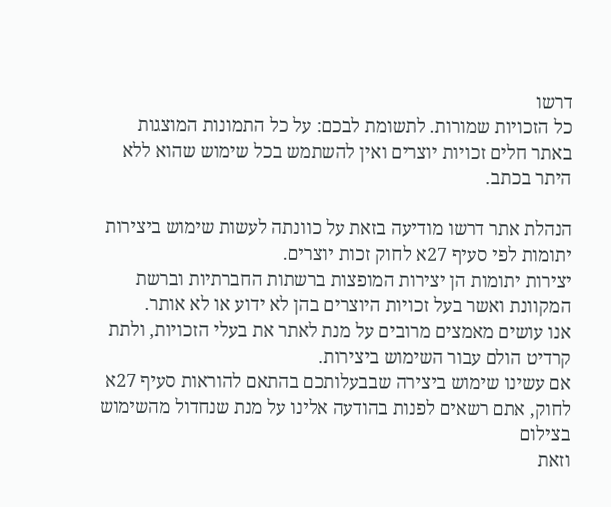דרשו
כל הזכויות שמורות. לתשומת לבכם: על כל התמונות המוצגות באתר חלים זכויות יוצרים ואין להשתמש בכל שימוש שהוא ללא היתר בכתב.

הנהלת אתר דרשו מודיעה בזאת על כוונתה לעשות שימוש ביצירות יתומות לפי סעיף 27א לחוק זכות יוצרים.
יצירות יתומות הן יצירות המופצות ברשתות החברתיות וברשת המקוונת ואשר בעל זכויות היוצרים בהן לא ידוע או לא אותר.
אנו עושים מאמצים מרובים על מנת לאתר את בעלי הזכויות, ולתת קרדיט הולם עבור השימוש ביצירות.
אם עשינו שימוש ביצירה שבבעלותכם בהתאם להוראות סעיף 27א לחוק, אתם רשאים לפנות בהודעה אלינו על מנת שנחדול מהשימוש בצילום
וזאת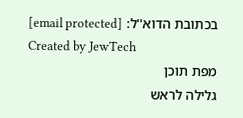בכתובת הדוא''ל: [email protected]
Created by JewTech
מפת תוכן
גלילה לראש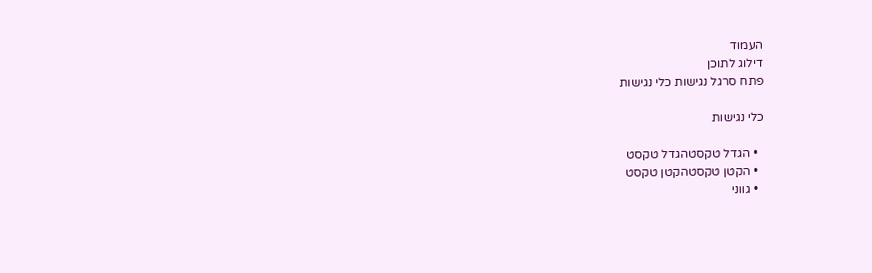העמוד
דילוג לתוכן
פתח סרגל נגישות כלי נגישות

כלי נגישות

  • הגדל טקסטהגדל טקסט
  • הקטן טקסטהקטן טקסט
  • גווני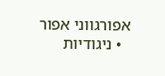אפורגווני אפור
  • ניגודיות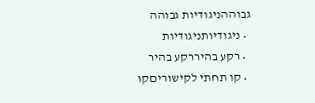גבוההניגודיות גבוהה
  • ניגודיותניגודיות
  • רקע בהיררקע בהיר
  • קו תחתי לקישוריםקו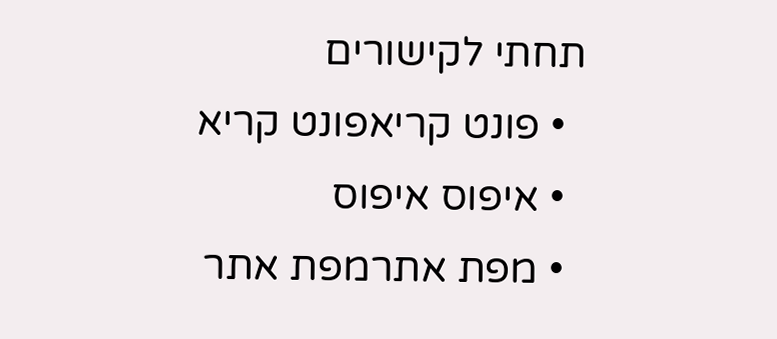תחתי לקישורים
  • פונט קריאפונט קריא
  • איפוס איפוס
  • מפת אתרמפת אתר